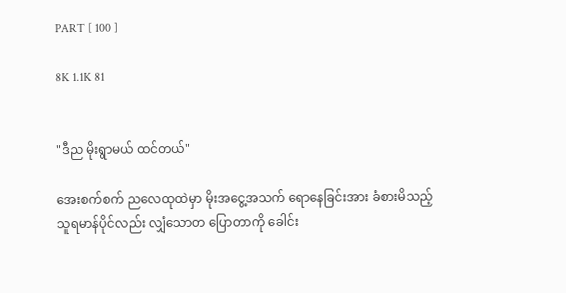PART [ 100 ]

8K 1.1K 81


"ဒီည မိုးရွာမယ် ထင်တယ်"

အေးစက်စက် ညလေထုထဲမှာ မိုးအငွေ့အသက် ရောနေခြင်းအား ခံစားမိသည့် သူရမာန်ပိုင်လည်း လျှံသောတ ပြောတာကို ခေါင်း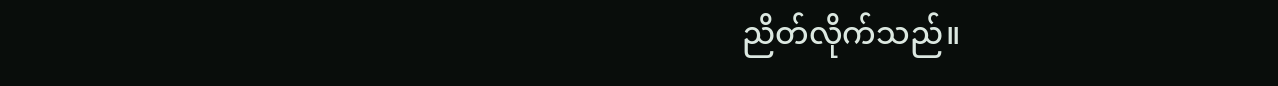ညိတ်လိုက်သည်။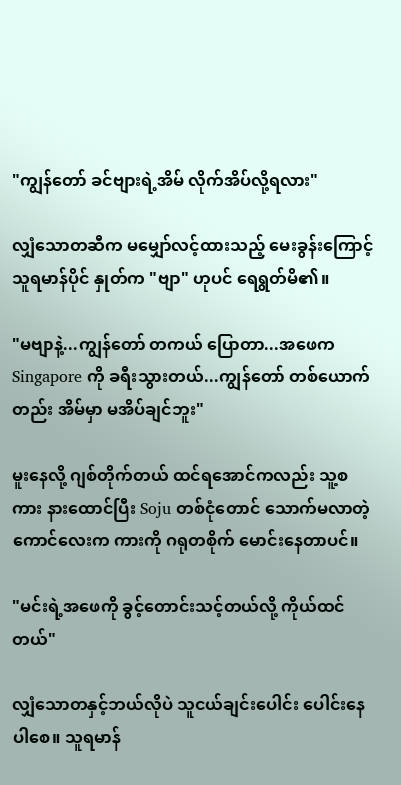"ကျွန်တော် ခင်ဗျားရဲ့အိမ် လိုက်အိပ်လို့ရလား"

လျှံသောတဆီက မမျှော်လင့်ထားသည့် မေးခွန်းကြောင့် သူရမာန်ပိုင် နှုတ်က "ဗျာ" ဟုပင် ရေရွတ်မိ၏။

"မဗျာနဲ့...ကျွန်တော် တကယ် ပြောတာ...အဖေက Singapore ကို ခရီးသွားတယ်...ကျွန်တော် တစ်ယောက်တည်း အိမ်မှာ မအိပ်ချင်ဘူး"

မူးနေလို့ ဂျစ်တိုက်တယ် ထင်ရအောင်ကလည်း သူ့စကား နားထောင်ပြီး Soju တစ်ငုံတောင် သောက်မလာတဲ့ ကောင်လေးက ကားကို ဂရုတစိုက် မောင်းနေတာပင်။

"မင်းရဲ့အဖေကို ခွင့်တောင်းသင့်တယ်လို့ ကိုယ်ထင်တယ်"

လျှံသောတနှင့်ဘယ်လိုပဲ သူငယ်ချင်းပေါင်း ပေါင်းနေပါစေ။ သူရမာန်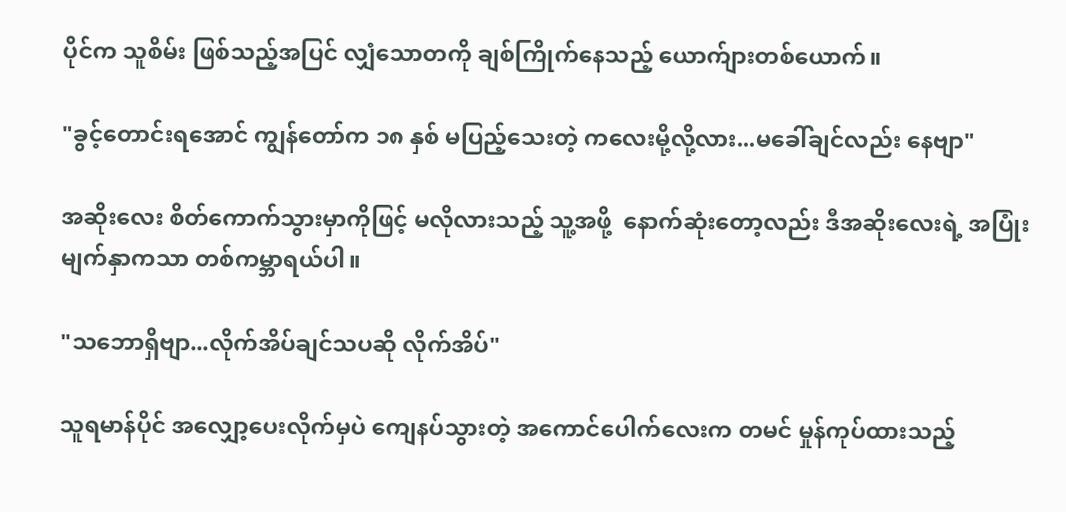ပိုင်က သူစိမ်း ဖြစ်သည့်အပြင် လျှံသောတကို ချစ်ကြိုက်နေသည့် ယောက်ျားတစ်ယောက်။

"ခွင့်တောင်းရအောင် ကျွန်တော်က ၁၈ နှစ် မပြည့်သေးတဲ့ ကလေးမို့လို့လား...မခေါ်ချင်လည်း နေဗျာ"

အဆိုးလေး စိတ်ကောက်သွားမှာကိုဖြင့် မလိုလားသည့် သူ့အဖို့  နောက်ဆုံးတော့လည်း ဒီအဆိုးလေးရဲ့ အပြုံးမျက်နှာကသာ တစ်ကမ္ဘာရယ်ပါ။

"သဘောရှိဗျာ...လိုက်အိပ်ချင်သပဆို လိုက်အိပ်"

သူရမာန်ပိုင် အလျှော့ပေးလိုက်မှပဲ ကျေနပ်သွားတဲ့ အကောင်ပေါက်လေးက တမင် မှုန်ကုပ်ထားသည့်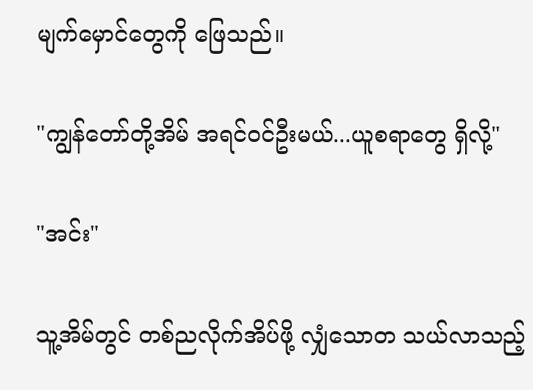မျက်မှောင်တွေကို ဖြေသည်။

"ကျွန်တော်တို့အိမ် အရင်ဝင်ဦးမယ်...ယူစရာတွေ ရှိလို့"

"အင်း"

သူ့အိမ်တွင် တစ်ညလိုက်အိပ်ဖို့ လျှံသောတ သယ်လာသည့်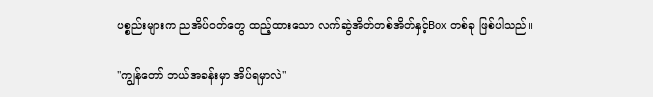ပစ္စည်းများက ညအိပ်ဝတ်တွေ ထည့်ထားသော လက်ဆွဲအိတ်တစ်အိတ်နှင့်Box တစ်ခု ဖြစ်ပါသည်။

"ကျွန်တော် ဘယ်အခန်းမှာ အိပ်ရမှာလဲ"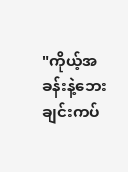"ကိုယ့်အခန်းနဲ့ဘေးချင်းကပ်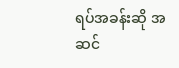ရပ်အခန်းဆို အဆင်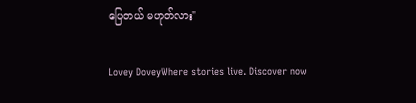ပြေတယ် မဟုတ်လား"

Lovey DoveyWhere stories live. Discover now